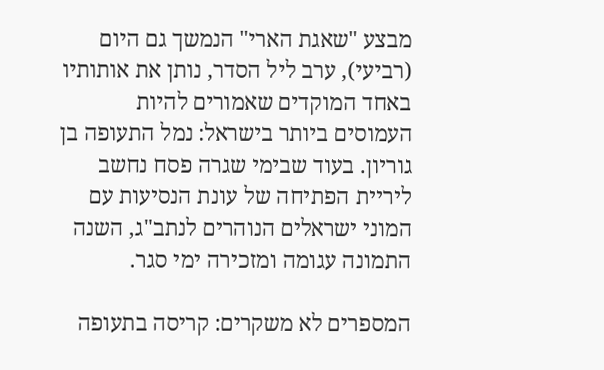מבצע "שאגת הארי" הנמשך גם היום (רביעי), ערב ליל הסדר, נותן את אותותיו באחד המוקדים שאמורים להיות העמוסים ביותר בישראל: נמל התעופה בן גוריון. בעוד שבימי שגרה פסח נחשב ליריית הפתיחה של עונת הנסיעות עם המוני ישראלים הנוהרים לנתב"ג, השנה התמונה עגומה ומזכירה ימי סגר.

המספרים לא משקרים: קריסה בתעופה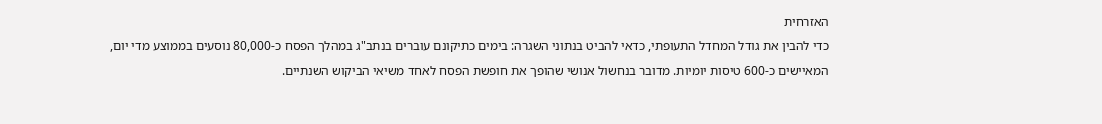האזרחית
כדי להבין את גודל המחדל התעופתי, כדאי להביט בנתוני השגרה: בימים כתיקונם עוברים בנתב"ג במהלך הפסח כ-80,000 נוסעים בממוצע מדי יום, המאיישים כ-600 טיסות יומיות. מדובר בנחשול אנושי שהופך את חופשת הפסח לאחד משיאי הביקוש השנתיים.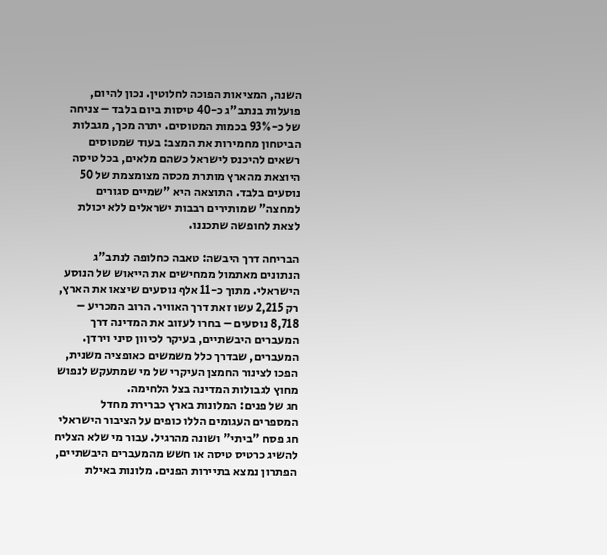השנה, המציאות הפוכה לחלוטין. נכון להיום, פועלות בנתב"ג כ-40 טיסות ביום בלבד – צניחה של כ-93% בכמות המטוסים. יתרה מכך, מגבלות הביטחון מחמירות את המצב: בעוד שמטוסים רשאים להיכנס לישראל כשהם מלאים, בכל טיסה היוצאת מהארץ מותרת מכסה מצומצמת של 50 נוסעים בלבד. התוצאה היא "שמיים סגורים למחצה" שמותירים רבבות ישראלים ללא יכולת לצאת לחופשה שתכננו.

הבריחה דרך היבשה: טאבה כחלופה לנתב"ג
הנתונים מאתמול ממחישים את הייאוש של הנוסע הישראלי. מתוך כ-11 אלף נוסעים שיצאו את הארץ, רק 2,215 עשו זאת דרך האוויר. הרוב המכריע – 8,718 נוסעים – בחרו לעזוב את המדינה דרך המעברים היבשתיים, בעיקר לכיוון סיני וירדן. המעברים, שבדרך כלל משמשים כאופציה משנית, הפכו לצינור החמצן העיקרי של מי שמתעקש לנפוש מחוץ לגבולות המדינה בצל הלחימה.
חג של פנים: המלונות בארץ כברירת מחדל
המספרים העגומים הללו כופים על הציבור הישראלי חג פסח "ביתי" ושונה מהרגיל. עבור מי שלא הצליח להשיג כרטיס טיסה או חשש מהמעברים היבשתיים, הפתרון נמצא בתיירות הפנים. מלונות באילת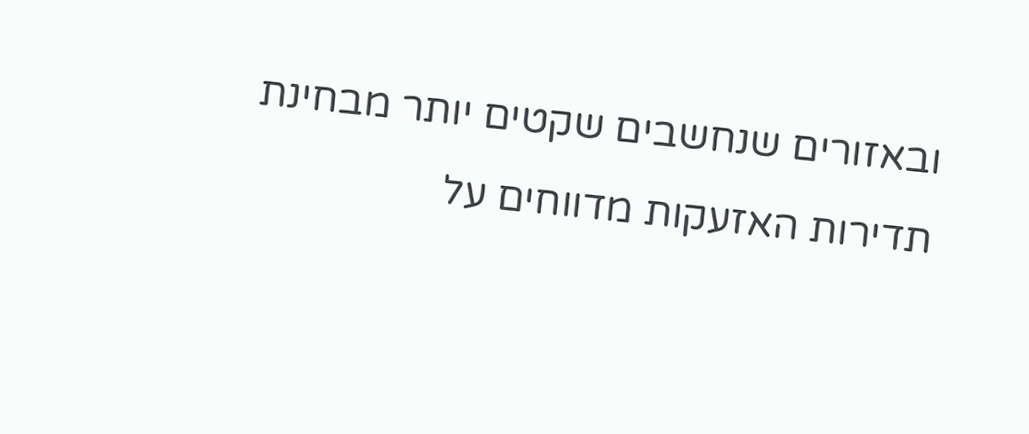ובאזורים שנחשבים שקטים יותר מבחינת תדירות האזעקות מדווחים על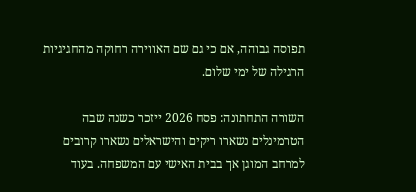תפוסה גבוהה, אם כי גם שם האווירה רחוקה מהחגיגיות הרגילה של ימי שלום.

השורה התחתונה: פסח 2026 ייזכר כשנה שבה הטרמינלים נשארו ריקים והישראלים נשארו קרובים למרחב המוגן אך בבית האישי עם המשפחה. בעוד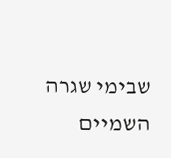שבימי שגרה השמיים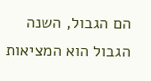הם הגבול, השנה הגבול הוא המציאות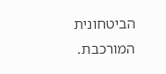הביטחונית המורכבת.